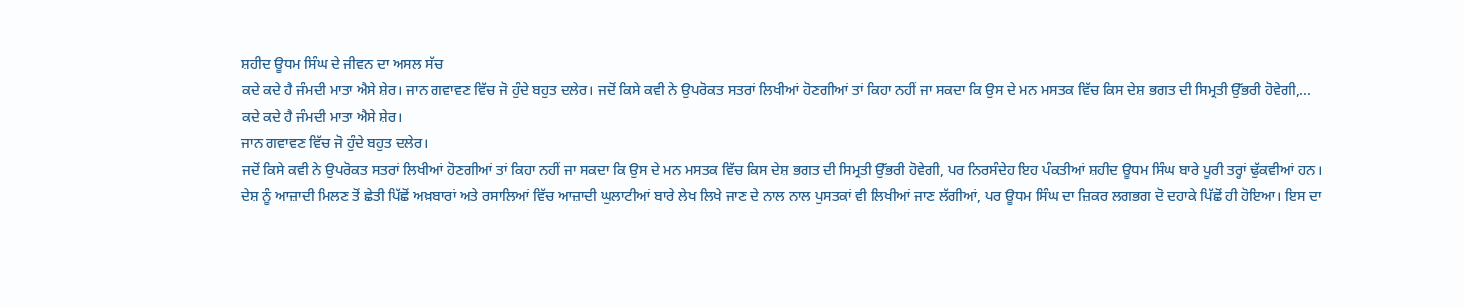ਸ਼ਹੀਦ ਊਧਮ ਸਿੰਘ ਦੇ ਜੀਵਨ ਦਾ ਅਸਲ ਸੱਚ
ਕਦੇ ਕਦੇ ਹੈ ਜੰਮਦੀ ਮਾਤਾ ਐਸੇ ਸ਼ੇਰ। ਜਾਨ ਗਵਾਵਣ ਵਿੱਚ ਜੋ ਹੁੰਦੇ ਬਹੁਤ ਦਲੇਰ। ਜਦੋਂ ਕਿਸੇ ਕਵੀ ਨੇ ਉਪਰੋਕਤ ਸਤਰਾਂ ਲਿਖੀਆਂ ਹੋਣਗੀਆਂ ਤਾਂ ਕਿਹਾ ਨਹੀਂ ਜਾ ਸਕਦਾ ਕਿ ਉਸ ਦੇ ਮਨ ਮਸਤਕ ਵਿੱਚ ਕਿਸ ਦੇਸ਼ ਭਗਤ ਦੀ ਸਿਮ੍ਰਤੀ ਉੱਭਰੀ ਹੋਵੇਗੀ,...
ਕਦੇ ਕਦੇ ਹੈ ਜੰਮਦੀ ਮਾਤਾ ਐਸੇ ਸ਼ੇਰ।
ਜਾਨ ਗਵਾਵਣ ਵਿੱਚ ਜੋ ਹੁੰਦੇ ਬਹੁਤ ਦਲੇਰ।
ਜਦੋਂ ਕਿਸੇ ਕਵੀ ਨੇ ਉਪਰੋਕਤ ਸਤਰਾਂ ਲਿਖੀਆਂ ਹੋਣਗੀਆਂ ਤਾਂ ਕਿਹਾ ਨਹੀਂ ਜਾ ਸਕਦਾ ਕਿ ਉਸ ਦੇ ਮਨ ਮਸਤਕ ਵਿੱਚ ਕਿਸ ਦੇਸ਼ ਭਗਤ ਦੀ ਸਿਮ੍ਰਤੀ ਉੱਭਰੀ ਹੋਵੇਗੀ, ਪਰ ਨਿਰਸੰਦੇਹ ਇਹ ਪੰਕਤੀਆਂ ਸ਼ਹੀਦ ਊਧਮ ਸਿੰਘ ਬਾਰੇ ਪੂਰੀ ਤਰ੍ਹਾਂ ਢੁੱਕਵੀਆਂ ਹਨ।
ਦੇਸ਼ ਨੂੰ ਆਜ਼ਾਦੀ ਮਿਲਣ ਤੋਂ ਛੇਤੀ ਪਿੱਛੋਂ ਅਖ਼ਬਾਰਾਂ ਅਤੇ ਰਸਾਲਿਆਂ ਵਿੱਚ ਆਜ਼ਾਦੀ ਘੁਲਾਟੀਆਂ ਬਾਰੇ ਲੇਖ ਲਿਖੇ ਜਾਣ ਦੇ ਨਾਲ ਨਾਲ ਪੁਸਤਕਾਂ ਵੀ ਲਿਖੀਆਂ ਜਾਣ ਲੱਗੀਆਂ, ਪਰ ਊਧਮ ਸਿੰਘ ਦਾ ਜ਼ਿਕਰ ਲਗਭਗ ਦੋ ਦਹਾਕੇ ਪਿੱਛੋਂ ਹੀ ਹੋਇਆ। ਇਸ ਦਾ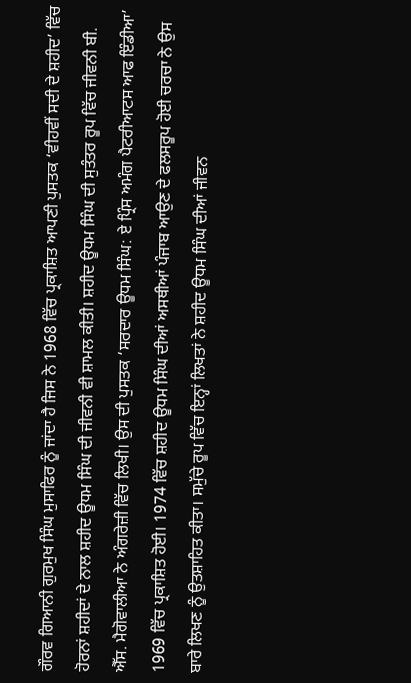ਗੌਰਵ ਗਿਆਨੀ ਗੁਰਮੁਖ ਸਿੰਘ ਮੁਸਾਫਿਰ ਨੂੰ ਜਾਂਦਾ ਹੈ ਜਿਸ ਨੇ 1968 ਵਿੱਚ ਪ੍ਰਕਾਸ਼ਿਤ ਆਪਣੀ ਪੁਸਤਕ ‘ਵੀਹਵੀਂ ਸਦੀ ਦੇ ਸ਼ਹੀਦ’ ਵਿੱਚ ਹੋਰਨਾਂ ਸ਼ਹੀਦਾਂ ਦੇ ਨਾਲ ਸ਼ਹੀਦ ਊਧਮ ਸਿੰਘ ਦੀ ਜੀਵਨੀ ਵੀ ਸ਼ਾਮਲ ਕੀਤੀ। ਸ਼ਹੀਦ ਊਧਮ ਸਿੰਘ ਦੀ ਸੁਤੰਤਰ ਰੂਪ ਵਿੱਚ ਜੀਵਨੀ ਬੀ. ਐੱਸ. ਮੈਗੋਵਾਲੀਆ ਨੇ ਅੰਗਰੇਜ਼ੀ ਵਿੱਚ ਲਿਖੀ। ਉਸ ਦੀ ਪੁਸਤਕ ‘ਸਰਦਾਰ ਊਧਮ ਸਿੰਘ: ਏ ਪ੍ਰਿੰਸ ਅਮੰਗ ਪੈਟਰੀਆਟਸ ਆਫ ਇੰਡੀਆ’ 1969 ਵਿੱਚ ਪ੍ਰਕਾਸ਼ਿਤ ਹੋਈ। 1974 ਵਿੱਚ ਸ਼ਹੀਦ ਊਧਮ ਸਿੰਘ ਦੀਆਂ ਅਸਥੀਆਂ ਪੰਜਾਬ ਆਉਣ ਦੇ ਫਲਸਰੂਪ ਹੋਈ ਚਰਚਾ ਨੇ ਉਸ ਬਾਰੇ ਲਿਖਣ ਨੂੰ ਉਤਸ਼ਾਹਿਤ ਕੀਤਾ। ਸਮੁੱਚੇ ਰੂਪ ਵਿੱਚ ਇਨ੍ਹਾਂ ਲਿਖਤਾਂ ਨੇ ਸ਼ਹੀਦ ਊਧਮ ਸਿੰਘ ਦੀਆਂ ਜੀਵਨ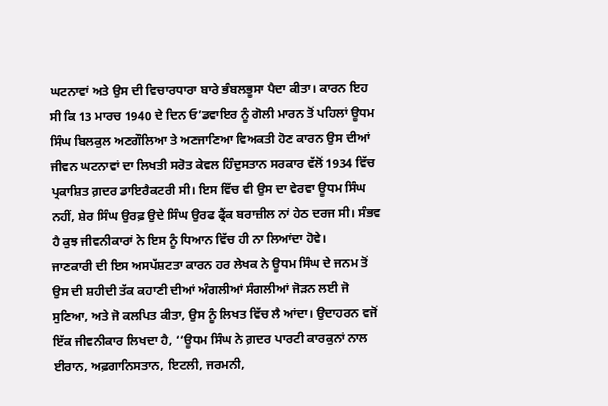ਘਟਨਾਵਾਂ ਅਤੇ ਉਸ ਦੀ ਵਿਚਾਰਧਾਰਾ ਬਾਰੇ ਭੰਬਲਭੂਸਾ ਪੈਦਾ ਕੀਤਾ। ਕਾਰਨ ਇਹ ਸੀ ਕਿ 13 ਮਾਰਚ 1940 ਦੇ ਦਿਨ ਓ’ਡਵਾਇਰ ਨੂੰ ਗੋਲੀ ਮਾਰਨ ਤੋਂ ਪਹਿਲਾਂ ਊਧਮ ਸਿੰਘ ਬਿਲਕੁਲ ਅਣਗੌਲਿਆ ਤੇ ਅਣਜਾਣਿਆ ਵਿਅਕਤੀ ਹੋਣ ਕਾਰਨ ਉਸ ਦੀਆਂ ਜੀਵਨ ਘਟਨਾਵਾਂ ਦਾ ਲਿਖਤੀ ਸਰੋਤ ਕੇਵਲ ਹਿੰਦੁਸਤਾਨ ਸਰਕਾਰ ਵੱਲੋਂ 1934 ਵਿੱਚ ਪ੍ਰਕਾਸ਼ਿਤ ਗ਼ਦਰ ਡਾਇਰੈਕਟਰੀ ਸੀ। ਇਸ ਵਿੱਚ ਵੀ ਉਸ ਦਾ ਵੇਰਵਾ ਊਧਮ ਸਿੰਘ ਨਹੀਂ, ਸ਼ੇਰ ਸਿੰਘ ਉਰਫ਼ ਉਦੇ ਸਿੰਘ ਉਰਫ ਫ੍ਰੈਂਕ ਬਰਾਜ਼ੀਲ ਨਾਂ ਹੇਠ ਦਰਜ ਸੀ। ਸੰਭਵ ਹੈ ਕੁਝ ਜੀਵਨੀਕਾਰਾਂ ਨੇ ਇਸ ਨੂੰ ਧਿਆਨ ਵਿੱਚ ਹੀ ਨਾ ਲਿਆਂਦਾ ਹੋਵੇ।
ਜਾਣਕਾਰੀ ਦੀ ਇਸ ਅਸਪੱਸ਼ਟਤਾ ਕਾਰਨ ਹਰ ਲੇਖਕ ਨੇ ਊਧਮ ਸਿੰਘ ਦੇ ਜਨਮ ਤੋਂ ਉਸ ਦੀ ਸ਼ਹੀਦੀ ਤੱਕ ਕਹਾਣੀ ਦੀਆਂ ਅੰਗਲੀਆਂ ਸੰਗਲੀਆਂ ਜੋੜਨ ਲਈ ਜੋ ਸੁਣਿਆ, ਅਤੇ ਜੋ ਕਲਪਿਤ ਕੀਤਾ, ਉਸ ਨੂੰ ਲਿਖਤ ਵਿੱਚ ਲੈ ਆਂਦਾ। ਉਦਾਹਰਨ ਵਜੋਂ ਇੱਕ ਜੀਵਨੀਕਾਰ ਲਿਖਦਾ ਹੈ, ‘‘ਊਧਮ ਸਿੰਘ ਨੇ ਗ਼ਦਰ ਪਾਰਟੀ ਕਾਰਕੁਨਾਂ ਨਾਲ ਈਰਾਨ, ਅਫ਼ਗਾਨਿਸਤਾਨ, ਇਟਲੀ, ਜਰਮਨੀ,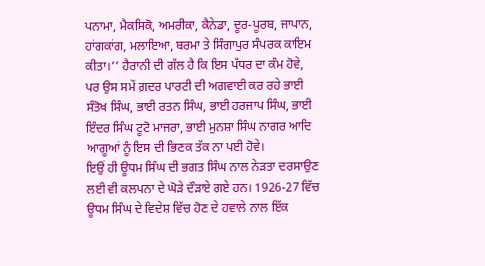ਪਨਾਮਾ, ਮੈਕਸਿਕੋ, ਅਮਰੀਕਾ, ਕੈਨੇਡਾ, ਦੂਰ-ਪੂਰਬ, ਜਾਪਾਨ, ਹਾਂਗਕਾਂਗ, ਮਲਾਇਆ, ਬਰਮਾ ਤੇ ਸਿੰਗਾਪੁਰ ਸੰਪਰਕ ਕਾਇਮ ਕੀਤਾ।’’ ਹੈਰਾਨੀ ਦੀ ਗੱਲ ਹੈ ਕਿ ਇਸ ਪੱਧਰ ਦਾ ਕੰਮ ਹੋਵੇ, ਪਰ ਉਸ ਸਮੇਂ ਗ਼ਦਰ ਪਾਰਟੀ ਦੀ ਅਗਵਾਈ ਕਰ ਰਹੇ ਭਾਈ ਸੰਤੋਖ ਸਿੰਘ, ਭਾਈ ਰਤਨ ਸਿੰਘ, ਭਾਈ ਹਰਜਾਪ ਸਿੰਘ, ਭਾਈ ਇੰਦਰ ਸਿੰਘ ਟੂਟੋ ਮਾਜਰਾ, ਭਾਈ ਮੁਨਸ਼ਾ ਸਿੰਘ ਨਾਗਰ ਆਦਿ ਆਗੂਆਂ ਨੂੰ ਇਸ ਦੀ ਭਿਣਕ ਤੱਕ ਨਾ ਪਈ ਹੋਵੇ।
ਇਉਂ ਹੀ ਊਧਮ ਸਿੰਘ ਦੀ ਭਗਤ ਸਿੰਘ ਨਾਲ ਨੇੜਤਾ ਦਰਸਾਉਣ ਲਈ ਵੀ ਕਲਪਨਾ ਦੇ ਘੋੜੇ ਦੌੜਾਏ ਗਏ ਹਨ। 1926-27 ਵਿੱਚ ਊਧਮ ਸਿੰਘ ਦੇ ਵਿਦੇਸ਼ ਵਿੱਚ ਹੋਣ ਦੇ ਹਵਾਲੇ ਨਾਲ ਇੱਕ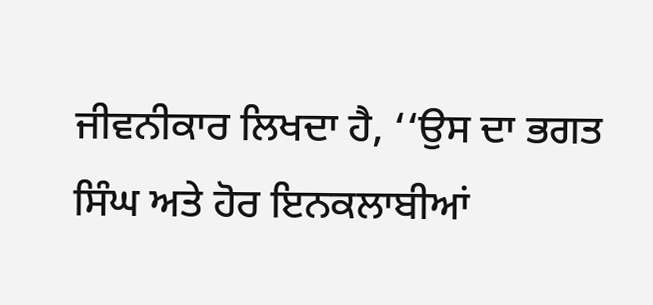ਜੀਵਨੀਕਾਰ ਲਿਖਦਾ ਹੈ, ‘‘ਉਸ ਦਾ ਭਗਤ ਸਿੰਘ ਅਤੇ ਹੋਰ ਇਨਕਲਾਬੀਆਂ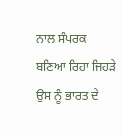ਨਾਲ ਸੰਪਰਕ ਬਣਿਆ ਰਿਹਾ ਜਿਹੜੇ ਉਸ ਨੂੰ ਭਾਰਤ ਦੇ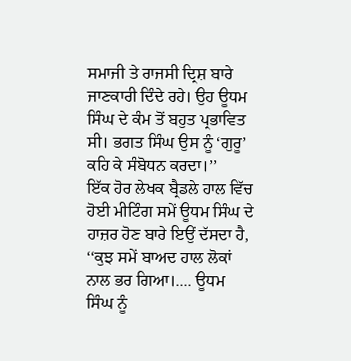ਸਮਾਜੀ ਤੇ ਰਾਜਸੀ ਦ੍ਰਿਸ਼ ਬਾਰੇ ਜਾਣਕਾਰੀ ਦਿੰਦੇ ਰਹੇ। ਉਹ ਊਧਮ ਸਿੰਘ ਦੇ ਕੰਮ ਤੋਂ ਬਹੁਤ ਪ੍ਰਭਾਵਿਤ ਸੀ। ਭਗਤ ਸਿੰਘ ਉਸ ਨੂੰ ‘ਗੁਰੂ’ ਕਹਿ ਕੇ ਸੰਬੋਧਨ ਕਰਦਾ।’’
ਇੱਕ ਹੋਰ ਲੇਖਕ ਬ੍ਰੈਡਲੇ ਹਾਲ ਵਿੱਚ ਹੋਈ ਮੀਟਿੰਗ ਸਮੇਂ ਊਧਮ ਸਿੰਘ ਦੇ ਹਾਜ਼ਰ ਹੋਣ ਬਾਰੇ ਇਉਂ ਦੱਸਦਾ ਹੈ, ‘‘ਕੁਝ ਸਮੇਂ ਬਾਅਦ ਹਾਲ ਲੋਕਾਂ ਨਾਲ ਭਰ ਗਿਆ।.... ਊਧਮ ਸਿੰਘ ਨੂੰ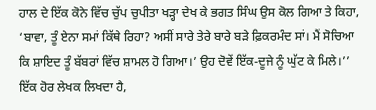ਹਾਲ ਦੇ ਇੱਕ ਕੋਨੇ ਵਿੱਚ ਚੁੱਪ ਚੁਪੀਤਾ ਖੜ੍ਹਾ ਦੇਖ ਕੇ ਭਗਤ ਸਿੰਘ ਉਸ ਕੋਲ ਗਿਆ ਤੇ ਕਿਹਾ, ‘ਬਾਵਾ, ਤੂੰ ਏਨਾ ਸਮਾਂ ਕਿੱਥੇ ਰਿਹਾ? ਅਸੀਂ ਸਾਰੇ ਤੇਰੇ ਬਾਰੇ ਬੜੇ ਫ਼ਿਕਰਮੰਦ ਸਾਂ। ਮੈਂ ਸੋਚਿਆ ਕਿ ਸ਼ਾਇਦ ਤੂੰ ਬੱਬਰਾਂ ਵਿੱਚ ਸ਼ਾਮਲ ਹੋ ਗਿਆ।’ ਉਹ ਦੋਵੇਂ ਇੱਕ-ਦੂਜੇ ਨੂੰ ਘੁੱਟ ਕੇ ਮਿਲੇ।’’ ਇੱਕ ਹੋਰ ਲੇਖਕ ਲਿਖਦਾ ਹੈ,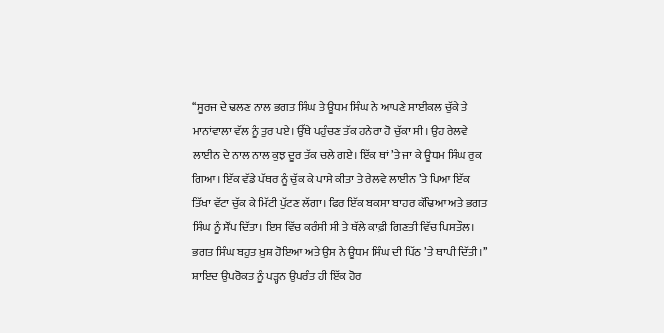‘‘ਸੂਰਜ ਦੇ ਢਲਣ ਨਾਲ ਭਗਤ ਸਿੰਘ ਤੇ ਊਧਮ ਸਿੰਘ ਨੇ ਆਪਣੇ ਸਾਈਕਲ ਚੁੱਕੇ ਤੇ ਮਾਨਾਂਵਾਲਾ ਵੱਲ ਨੂੰ ਤੁਰ ਪਏ। ਉੱਥੇ ਪਹੁੰਚਣ ਤੱਕ ਹਨੇਰਾ ਹੋ ਚੁੱਕਾ ਸੀ। ਉਹ ਰੇਲਵੇ ਲਾਈਨ ਦੇ ਨਾਲ ਨਾਲ ਕੁਝ ਦੂਰ ਤੱਕ ਚਲੇ ਗਏ। ਇੱਕ ਥਾਂ ’ਤੇ ਜਾ ਕੇ ਊਧਮ ਸਿੰਘ ਰੁਕ ਗਿਆ। ਇੱਕ ਵੱਡੇ ਪੱਥਰ ਨੂੰ ਚੁੱਕ ਕੇ ਪਾਸੇ ਕੀਤਾ ਤੇ ਰੇਲਵੇ ਲਾਈਨ ’ਤੇ ਪਿਆ ਇੱਕ ਤਿੱਖਾ ਵੱਟਾ ਚੁੱਕ ਕੇ ਮਿੱਟੀ ਪੁੱਟਣ ਲੱਗਾ। ਫਿਰ ਇੱਕ ਬਕਸਾ ਬਾਹਰ ਕੱਢਿਆ ਅਤੇ ਭਗਤ ਸਿੰਘ ਨੂੰ ਸੌਂਪ ਦਿੱਤਾ। ਇਸ ਵਿੱਚ ਕਰੰਸੀ ਸੀ ਤੇ ਥੱਲੇ ਕਾਫ਼ੀ ਗਿਣਤੀ ਵਿੱਚ ਪਿਸਤੌਲ। ਭਗਤ ਸਿੰਘ ਬਹੁਤ ਖ਼ੁਸ਼ ਹੋਇਆ ਅਤੇ ਉਸ ਨੇ ਊਧਮ ਸਿੰਘ ਦੀ ਪਿੱਠ ’ਤੇ ਥਾਪੀ ਦਿੱਤੀ।’’
ਸ਼ਾਇਦ ਉਪਰੋਕਤ ਨੂੰ ਪੜ੍ਹਨ ਉਪਰੰਤ ਹੀ ਇੱਕ ਹੋਰ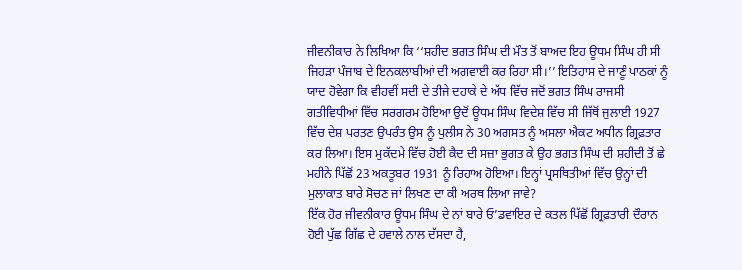ਜੀਵਨੀਕਾਰ ਨੇ ਲਿਖਿਆ ਕਿ ‘‘ਸ਼ਹੀਦ ਭਗਤ ਸਿੰਘ ਦੀ ਮੌਤ ਤੋਂ ਬਾਅਦ ਇਹ ਊਧਮ ਸਿੰਘ ਹੀ ਸੀ ਜਿਹੜਾ ਪੰਜਾਬ ਦੇ ਇਨਕਲਾਬੀਆਂ ਦੀ ਅਗਵਾਈ ਕਰ ਰਿਹਾ ਸੀ।’’ ਇਤਿਹਾਸ ਦੇ ਜਾਣੂੰ ਪਾਠਕਾਂ ਨੂੰ ਯਾਦ ਹੋਵੇਗਾ ਕਿ ਵੀਹਵੀਂ ਸਦੀ ਦੇ ਤੀਜੇ ਦਹਾਕੇ ਦੇ ਅੱਧ ਵਿੱਚ ਜਦੋਂ ਭਗਤ ਸਿੰਘ ਰਾਜਸੀ ਗਤੀਵਿਧੀਆਂ ਵਿੱਚ ਸਰਗਰਮ ਹੋਇਆ ਉਦੋਂ ਊਧਮ ਸਿੰਘ ਵਿਦੇਸ਼ ਵਿੱਚ ਸੀ ਜਿੱਥੋਂ ਜੁਲਾਈ 1927 ਵਿੱਚ ਦੇਸ਼ ਪਰਤਣ ਉਪਰੰਤ ਉਸ ਨੂੰ ਪੁਲੀਸ ਨੇ 30 ਅਗਸਤ ਨੂੰ ਅਸਲਾ ਐਕਟ ਅਧੀਨ ਗ੍ਰਿਫ਼ਤਾਰ ਕਰ ਲਿਆ। ਇਸ ਮੁਕੱਦਮੇ ਵਿੱਚ ਹੋਈ ਕੈਦ ਦੀ ਸਜ਼ਾ ਭੁਗਤ ਕੇ ਉਹ ਭਗਤ ਸਿੰਘ ਦੀ ਸ਼ਹੀਦੀ ਤੋਂ ਛੇ ਮਹੀਨੇ ਪਿੱਛੋਂ 23 ਅਕਤੂਬਰ 1931 ਨੂੰ ਰਿਹਾਅ ਹੋਇਆ। ਇਨ੍ਹਾਂ ਪ੍ਰਸਥਿਤੀਆਂ ਵਿੱਚ ਉਨ੍ਹਾਂ ਦੀ ਮੁਲਾਕਾਤ ਬਾਰੇ ਸੋਚਣ ਜਾਂ ਲਿਖਣ ਦਾ ਕੀ ਅਰਥ ਲਿਆ ਜਾਵੇ?
ਇੱਕ ਹੋਰ ਜੀਵਨੀਕਾਰ ਊਧਮ ਸਿੰਘ ਦੇ ਨਾਂ ਬਾਰੇ ਓ’ਡਵਾਇਰ ਦੇ ਕਤਲ ਪਿੱਛੋਂ ਗ੍ਰਿਫ਼ਤਾਰੀ ਦੌਰਾਨ ਹੋਈ ਪੁੱਛ ਗਿੱਛ ਦੇ ਹਵਾਲੇ ਨਾਲ ਦੱਸਦਾ ਹੈ,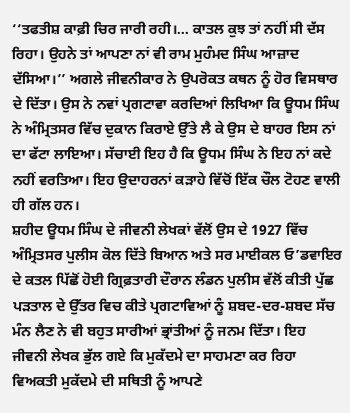‘‘ਤਫਤੀਸ਼ ਕਾਫ਼ੀ ਚਿਰ ਜਾਰੀ ਰਹੀ।... ਕਾਤਲ ਕੁਝ ਤਾਂ ਨਹੀਂ ਸੀ ਦੱਸ ਰਿਹਾ। ਉਹਨੇ ਤਾਂ ਆਪਣਾ ਨਾਂ ਵੀ ਰਾਮ ਮੁਹੰਮਦ ਸਿੰਘ ਆਜ਼ਾਦ ਦੱਸਿਆ।’’ ਅਗਲੇ ਜੀਵਨੀਕਾਰ ਨੇ ਉਪਰੋਕਤ ਕਥਨ ਨੂੰ ਹੋਰ ਵਿਸਥਾਰ ਦੇ ਦਿੱਤਾ। ਉਸ ਨੇ ਨਵਾਂ ਪ੍ਰਗਟਾਵਾ ਕਰਦਿਆਂ ਲਿਖਿਆ ਕਿ ਊਧਮ ਸਿੰਘ ਨੇ ਅੰਮ੍ਰਿਤਸਰ ਵਿੱਚ ਦੁਕਾਨ ਕਿਰਾਏ ਉੱਤੇ ਲੈ ਕੇ ਉਸ ਦੇ ਬਾਹਰ ਇਸ ਨਾਂ ਦਾ ਫੱਟਾ ਲਾਇਆ। ਸੱਚਾਈ ਇਹ ਹੈ ਕਿ ਊਧਮ ਸਿੰਘ ਨੇ ਇਹ ਨਾਂ ਕਦੇ ਨਹੀਂ ਵਰਤਿਆ। ਇਹ ਉਦਾਹਰਨਾਂ ਕੜਾਹੇ ਵਿੱਚੋਂ ਇੱਕ ਚੌਲ ਟੋਹਣ ਵਾਲੀ ਹੀ ਗੱਲ ਹਨ।
ਸ਼ਹੀਦ ਊਧਮ ਸਿੰਘ ਦੇ ਜੀਵਨੀ ਲੇਖਕਾਂ ਵੱਲੋਂ ਉਸ ਦੇ 1927 ਵਿੱਚ ਅੰਮ੍ਰਿਤਸਰ ਪੁਲੀਸ ਕੋਲ ਦਿੱਤੇ ਬਿਆਨ ਅਤੇ ਸਰ ਮਾਈਕਲ ਓ’ਡਵਾਇਰ ਦੇ ਕਤਲ ਪਿੱਛੋਂ ਹੋਈ ਗ੍ਰਿਫ਼ਤਾਰੀ ਦੌਰਾਨ ਲੰਡਨ ਪੁਲੀਸ ਵੱਲੋਂ ਕੀਤੀ ਪੁੱਛ ਪੜਤਾਲ ਦੇ ਉੱਤਰ ਵਿਚ ਕੀਤੇ ਪ੍ਰਗਟਾਵਿਆਂ ਨੂੰ ਸ਼ਬਦ-ਦਰ-ਸ਼ਬਦ ਸੱਚ ਮੰਨ ਲੈਣ ਨੇ ਵੀ ਬਹੁਤ ਸਾਰੀਆਂ ਭ੍ਰਾਂਤੀਆਂ ਨੂੰ ਜਨਮ ਦਿੱਤਾ। ਇਹ ਜੀਵਨੀ ਲੇਖਕ ਭੁੱਲ ਗਏ ਕਿ ਮੁਕੱਦਮੇ ਦਾ ਸਾਹਮਣਾ ਕਰ ਰਿਹਾ ਵਿਅਕਤੀ ਮੁਕੱਦਮੇ ਦੀ ਸਥਿਤੀ ਨੂੰ ਆਪਣੇ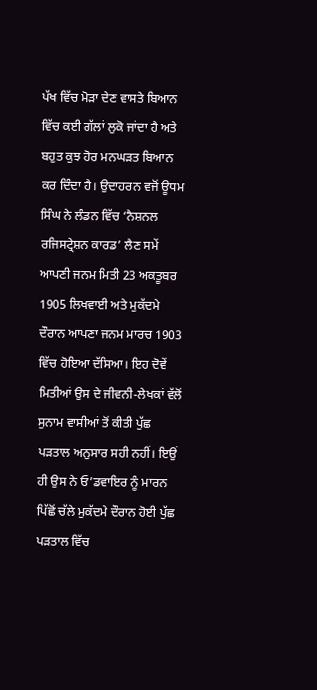ਪੱਖ ਵਿੱਚ ਮੋੜਾ ਦੇਣ ਵਾਸਤੇ ਬਿਆਨ ਵਿੱਚ ਕਈ ਗੱਲਾਂ ਲੁਕੋ ਜਾਂਦਾ ਹੈ ਅਤੇ ਬਹੁਤ ਕੁਝ ਹੋਰ ਮਨਘੜਤ ਬਿਆਨ ਕਰ ਦਿੰਦਾ ਹੈ। ਉਦਾਹਰਨ ਵਜੋਂ ਊਧਮ ਸਿੰਘ ਨੇ ਲੰਡਨ ਵਿੱਚ ‘ਨੈਸ਼ਨਲ ਰਜਿਸਟ੍ਰੇਸ਼ਨ ਕਾਰਡ’ ਲੈਣ ਸਮੇਂ ਆਪਣੀ ਜਨਮ ਮਿਤੀ 23 ਅਕਤੂਬਰ 1905 ਲਿਖਵਾਈ ਅਤੇ ਮੁਕੱਦਮੇ ਦੌਰਾਨ ਆਪਣਾ ਜਨਮ ਮਾਰਚ 1903 ਵਿੱਚ ਹੋਇਆ ਦੱਸਿਆ। ਇਹ ਦੋਵੇਂ ਮਿਤੀਆਂ ਉਸ ਦੇ ਜੀਵਨੀ-ਲੇਖਕਾਂ ਵੱਲੋਂ ਸੁਨਾਮ ਵਾਸੀਆਂ ਤੋਂ ਕੀਤੀ ਪੁੱਛ ਪੜਤਾਲ ਅਨੁਸਾਰ ਸਹੀ ਨਹੀਂ। ਇਉਂ ਹੀ ਉਸ ਨੇ ਓ’ਡਵਾਇਰ ਨੂੰ ਮਾਰਨ ਪਿੱਛੋਂ ਚੱਲੇ ਮੁਕੱਦਮੇ ਦੌਰਾਨ ਹੋਈ ਪੁੱਛ ਪੜਤਾਲ ਵਿੱਚ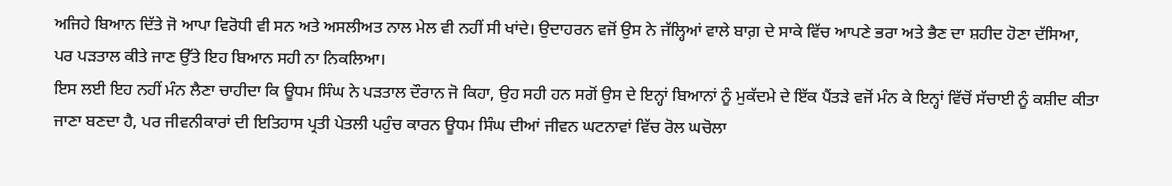ਅਜਿਹੇ ਬਿਆਨ ਦਿੱਤੇ ਜੋ ਆਪਾ ਵਿਰੋਧੀ ਵੀ ਸਨ ਅਤੇ ਅਸਲੀਅਤ ਨਾਲ ਮੇਲ ਵੀ ਨਹੀਂ ਸੀ ਖਾਂਦੇ। ਉਦਾਹਰਨ ਵਜੋਂ ਉਸ ਨੇ ਜੱਲ੍ਹਿਆਂ ਵਾਲੇ ਬਾਗ਼ ਦੇ ਸਾਕੇ ਵਿੱਚ ਆਪਣੇ ਭਰਾ ਅਤੇ ਭੈਣ ਦਾ ਸ਼ਹੀਦ ਹੋਣਾ ਦੱਸਿਆ, ਪਰ ਪੜਤਾਲ ਕੀਤੇ ਜਾਣ ਉੱਤੇ ਇਹ ਬਿਆਨ ਸਹੀ ਨਾ ਨਿਕਲਿਆ।
ਇਸ ਲਈ ਇਹ ਨਹੀਂ ਮੰਨ ਲੈਣਾ ਚਾਹੀਦਾ ਕਿ ਊਧਮ ਸਿੰਘ ਨੇ ਪੜਤਾਲ ਦੌਰਾਨ ਜੋ ਕਿਹਾ, ਉਹ ਸਹੀ ਹਨ ਸਗੋਂ ਉਸ ਦੇ ਇਨ੍ਹਾਂ ਬਿਆਨਾਂ ਨੂੰ ਮੁਕੱਦਮੇ ਦੇ ਇੱਕ ਪੈਂਤੜੇ ਵਜੋਂ ਮੰਨ ਕੇ ਇਨ੍ਹਾਂ ਵਿੱਚੋਂ ਸੱਚਾਈ ਨੂੰ ਕਸ਼ੀਦ ਕੀਤਾ ਜਾਣਾ ਬਣਦਾ ਹੈ, ਪਰ ਜੀਵਨੀਕਾਰਾਂ ਦੀ ਇਤਿਹਾਸ ਪ੍ਰਤੀ ਪੇਤਲੀ ਪਹੁੰਚ ਕਾਰਨ ਊਧਮ ਸਿੰਘ ਦੀਆਂ ਜੀਵਨ ਘਟਨਾਵਾਂ ਵਿੱਚ ਰੋਲ ਘਚੋਲਾ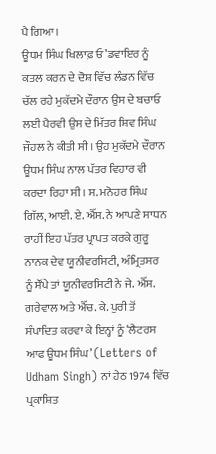ਪੈ ਗਿਆ।
ਊਧਮ ਸਿੰਘ ਖਿਲਾਫ਼ ਓ’ਡਵਾਇਰ ਨੂੰ ਕਤਲ ਕਰਨ ਦੇ ਦੋਸ਼ ਵਿੱਚ ਲੰਡਨ ਵਿੱਚ ਚੱਲ ਰਹੇ ਮੁਕੱਦਮੇ ਦੌਰਾਨ ਉਸ ਦੇ ਬਚਾਓ ਲਈ ਪੈਰਵੀ ਉਸ ਦੇ ਮਿੱਤਰ ਸ਼ਿਵ ਸਿੰਘ ਜੌਹਲ ਨੇ ਕੀਤੀ ਸੀ। ਉਹ ਮੁਕੱਦਮੇ ਦੌਰਾਨ ਊਧਮ ਸਿੰਘ ਨਾਲ ਪੱਤਰ ਵਿਹਾਰ ਵੀ ਕਰਦਾ ਰਿਹਾ ਸੀ। ਸ. ਮਨੋਹਰ ਸਿੰਘ ਗਿੱਲ, ਆਈ. ਏ. ਐੱਸ. ਨੇ ਆਪਣੇ ਸਾਧਨ ਰਾਹੀਂ ਇਹ ਪੱਤਰ ਪ੍ਰਾਪਤ ਕਰਕੇ ਗੁਰੂ ਨਾਨਕ ਦੇਵ ਯੂਨੀਵਰਸਿਟੀ, ਅੰਮ੍ਰਿਤਸਰ ਨੂੰ ਸੌਂਪੇ ਤਾਂ ਯੂਨੀਵਰਸਿਟੀ ਨੇ ਜੇ. ਐੱਸ. ਗਰੇਵਾਲ ਅਤੇ ਐੱਚ. ਕੇ. ਪੁਰੀ ਤੋਂ ਸੰਪਾਦਿਤ ਕਰਵਾ ਕੇ ਇਨ੍ਹਾਂ ਨੂੰ ‘ਲੈਟਰਸ ਆਫ ਊਧਮ ਸਿੰਘ’ (Letters of Udham Singh) ਨਾਂ ਹੇਠ 1974 ਵਿੱਚ ਪ੍ਰਕਾਸ਼ਿਤ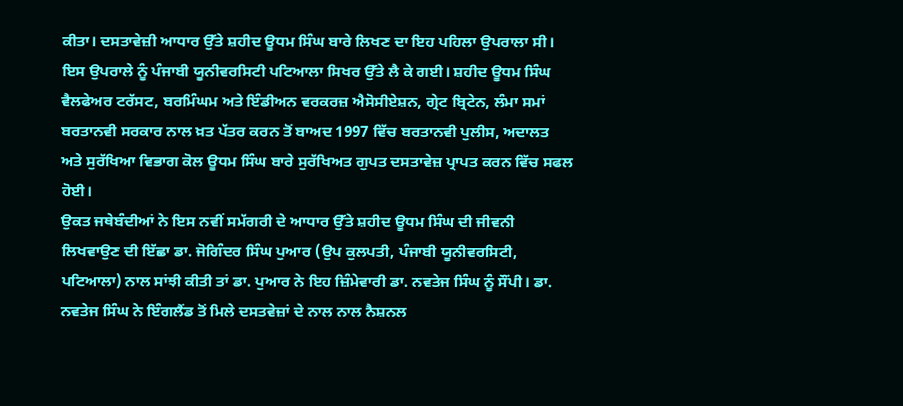ਕੀਤਾ। ਦਸਤਾਵੇਜ਼ੀ ਆਧਾਰ ਉੱਤੇ ਸ਼ਹੀਦ ਊਧਮ ਸਿੰਘ ਬਾਰੇ ਲਿਖਣ ਦਾ ਇਹ ਪਹਿਲਾ ਉਪਰਾਲਾ ਸੀ। ਇਸ ਉਪਰਾਲੇ ਨੂੰ ਪੰਜਾਬੀ ਯੂਨੀਵਰਸਿਟੀ ਪਟਿਆਲਾ ਸਿਖਰ ਉੱਤੇ ਲੈ ਕੇ ਗਈ। ਸ਼ਹੀਦ ਊਧਮ ਸਿੰਘ ਵੈਲਫੇਅਰ ਟਰੱਸਟ, ਬਰਮਿੰਘਮ ਅਤੇ ਇੰਡੀਅਨ ਵਰਕਰਜ਼ ਐਸੋਸੀਏਸ਼ਨ, ਗ੍ਰੇਟ ਬ੍ਰਿਟੇਨ, ਲੰਮਾ ਸਮਾਂ ਬਰਤਾਨਵੀ ਸਰਕਾਰ ਨਾਲ ਖ਼ਤ ਪੱਤਰ ਕਰਨ ਤੋਂ ਬਾਅਦ 1997 ਵਿੱਚ ਬਰਤਾਨਵੀ ਪੁਲੀਸ, ਅਦਾਲਤ ਅਤੇ ਸੁਰੱਖਿਆ ਵਿਭਾਗ ਕੋਲ ਊਧਮ ਸਿੰਘ ਬਾਰੇ ਸੁਰੱਖਿਅਤ ਗੁਪਤ ਦਸਤਾਵੇਜ਼ ਪ੍ਰਾਪਤ ਕਰਨ ਵਿੱਚ ਸਫਲ ਹੋਈ।
ਉਕਤ ਜਥੇਬੰਦੀਆਂ ਨੇ ਇਸ ਨਵੀਂ ਸਮੱਗਰੀ ਦੇ ਆਧਾਰ ਉੱਤੇ ਸ਼ਹੀਦ ਊਧਮ ਸਿੰਘ ਦੀ ਜੀਵਨੀ ਲਿਖਵਾਉਣ ਦੀ ਇੱਛਾ ਡਾ. ਜੋਗਿੰਦਰ ਸਿੰਘ ਪੁਆਰ (ਉਪ ਕੁਲਪਤੀ, ਪੰਜਾਬੀ ਯੂਨੀਵਰਸਿਟੀ, ਪਟਿਆਲਾ) ਨਾਲ ਸਾਂਝੀ ਕੀਤੀ ਤਾਂ ਡਾ. ਪੁਆਰ ਨੇ ਇਹ ਜ਼ਿੰਮੇਵਾਰੀ ਡਾ. ਨਵਤੇਜ ਸਿੰਘ ਨੂੰ ਸੌਂਪੀ। ਡਾ. ਨਵਤੇਜ ਸਿੰਘ ਨੇ ਇੰਗਲੈਂਡ ਤੋਂ ਮਿਲੇ ਦਸਤਵੇਜ਼ਾਂ ਦੇ ਨਾਲ ਨਾਲ ਨੈਸ਼ਨਲ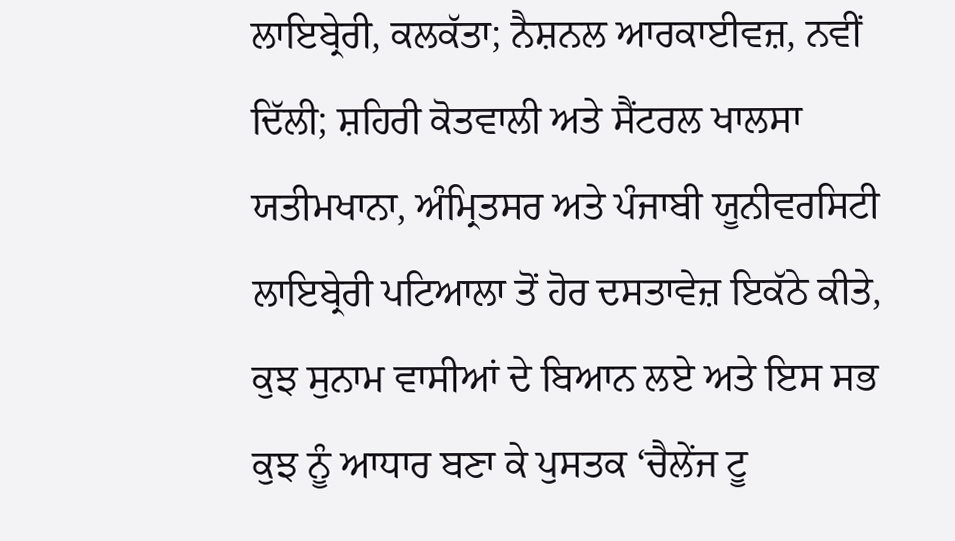ਲਾਇਬ੍ਰੇਰੀ, ਕਲਕੱਤਾ; ਨੈਸ਼ਨਲ ਆਰਕਾਈਵਜ਼, ਨਵੀਂ ਦਿੱਲੀ; ਸ਼ਹਿਰੀ ਕੋਤਵਾਲੀ ਅਤੇ ਸੈਂਟਰਲ ਖਾਲਸਾ ਯਤੀਮਖਾਨਾ, ਅੰਮ੍ਰਿਤਸਰ ਅਤੇ ਪੰਜਾਬੀ ਯੂਨੀਵਰਸਿਟੀ ਲਾਇਬ੍ਰੇਰੀ ਪਟਿਆਲਾ ਤੋਂ ਹੋਰ ਦਸਤਾਵੇਜ਼ ਇਕੱਠੇ ਕੀਤੇ, ਕੁਝ ਸੁਨਾਮ ਵਾਸੀਆਂ ਦੇ ਬਿਆਨ ਲਏ ਅਤੇ ਇਸ ਸਭ ਕੁਝ ਨੂੰ ਆਧਾਰ ਬਣਾ ਕੇ ਪੁਸਤਕ ‘ਚੈਲੇਂਜ ਟੂ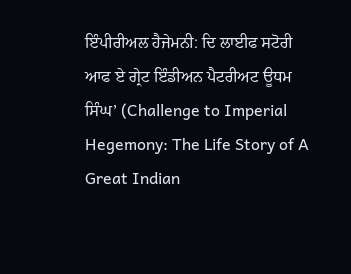ਇੰਪੀਰੀਅਲ ਹੈਜੇਮਨੀ: ਦਿ ਲਾਈਫ ਸਟੋਰੀ ਆਫ ਏ ਗ੍ਰੇਟ ਇੰਡੀਅਨ ਪੈਟਰੀਅਟ ਊਧਮ ਸਿੰਘ’ (Challenge to Imperial Hegemony: The Life Story of A Great Indian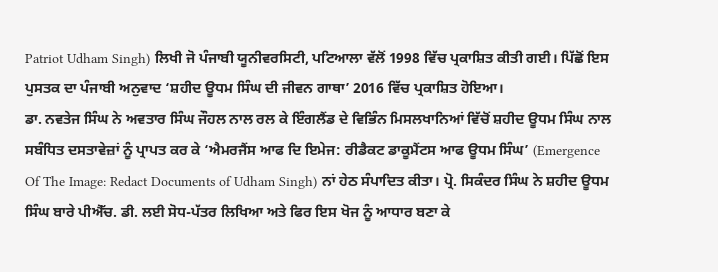Patriot Udham Singh) ਲਿਖੀ ਜੋ ਪੰਜਾਬੀ ਯੂਨੀਵਰਸਿਟੀ, ਪਟਿਆਲਾ ਵੱਲੋਂ 1998 ਵਿੱਚ ਪ੍ਰਕਾਸ਼ਿਤ ਕੀਤੀ ਗਈ। ਪਿੱਛੋਂ ਇਸ ਪੁਸਤਕ ਦਾ ਪੰਜਾਬੀ ਅਨੁਵਾਦ ‘ਸ਼ਹੀਦ ਊਧਮ ਸਿੰਘ ਦੀ ਜੀਵਨ ਗਾਥਾ’ 2016 ਵਿੱਚ ਪ੍ਰਕਾਸ਼ਿਤ ਹੋਇਆ।
ਡਾ. ਨਵਤੇਜ ਸਿੰਘ ਨੇ ਅਵਤਾਰ ਸਿੰਘ ਜੌਹਲ ਨਾਲ ਰਲ ਕੇ ਇੰਗਲੈਂਡ ਦੇ ਵਿਭਿੰਨ ਮਿਸਲਖਾਨਿਆਂ ਵਿੱਚੋਂ ਸ਼ਹੀਦ ਊਧਮ ਸਿੰਘ ਨਾਲ ਸਬੰਧਿਤ ਦਸਤਾਵੇਜ਼ਾਂ ਨੂੰ ਪ੍ਰਾਪਤ ਕਰ ਕੇ ‘ਐਮਰਜੈਂਸ ਆਫ ਦਿ ਇਮੇਜ: ਰੀਡੈਕਟ ਡਾਕੂਮੈਂਟਸ ਆਫ ਊਧਮ ਸਿੰਘ’ (Emergence Of The Image: Redact Documents of Udham Singh) ਨਾਂ ਹੇਠ ਸੰਪਾਦਿਤ ਕੀਤਾ। ਪ੍ਰੋ. ਸਿਕੰਦਰ ਸਿੰਘ ਨੇ ਸ਼ਹੀਦ ਊਧਮ ਸਿੰਘ ਬਾਰੇ ਪੀਐੱਚ. ਡੀ. ਲਈ ਸੋਧ-ਪੱਤਰ ਲਿਖਿਆ ਅਤੇ ਫਿਰ ਇਸ ਖੋਜ ਨੂੰ ਆਧਾਰ ਬਣਾ ਕੇ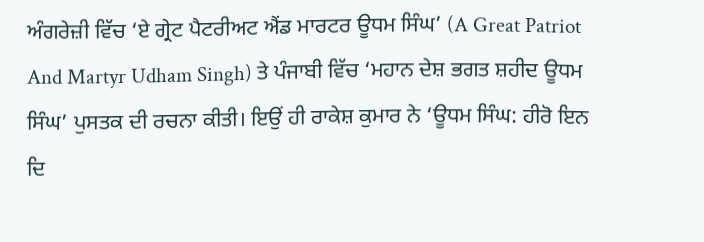ਅੰਗਰੇਜ਼ੀ ਵਿੱਚ ‘ਏ ਗ੍ਰੇਟ ਪੈਟਰੀਅਟ ਐਂਡ ਮਾਰਟਰ ਊਧਮ ਸਿੰਘ’ (A Great Patriot And Martyr Udham Singh) ਤੇ ਪੰਜਾਬੀ ਵਿੱਚ ‘ਮਹਾਨ ਦੇਸ਼ ਭਗਤ ਸ਼ਹੀਦ ਊਧਮ ਸਿੰਘ’ ਪੁਸਤਕ ਦੀ ਰਚਨਾ ਕੀਤੀ। ਇਉਂ ਹੀ ਰਾਕੇਸ਼ ਕੁਮਾਰ ਨੇ ‘ਊਧਮ ਸਿੰਘ: ਹੀਰੋ ਇਨ ਦਿ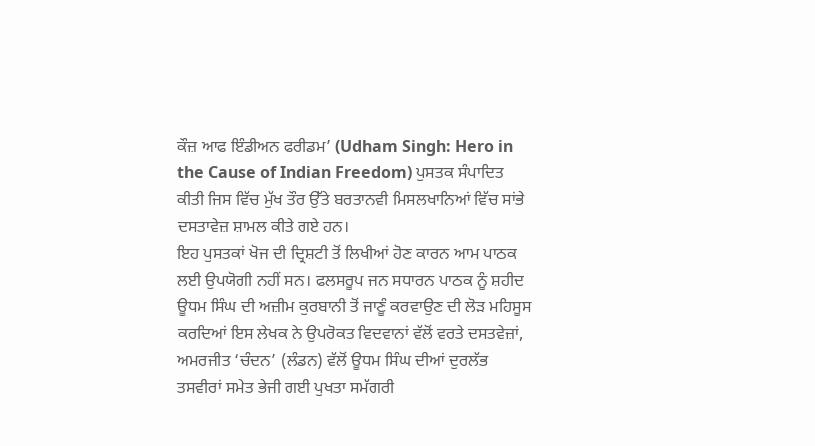ਕੌਜ਼ ਆਫ ਇੰਡੀਅਨ ਫਰੀਡਮ’ (Udham Singh: Hero in the Cause of Indian Freedom) ਪੁਸਤਕ ਸੰਪਾਦਿਤ ਕੀਤੀ ਜਿਸ ਵਿੱਚ ਮੁੱਖ ਤੌਰ ਉੱਤੇ ਬਰਤਾਨਵੀ ਮਿਸਲਖਾਨਿਆਂ ਵਿੱਚ ਸਾਂਭੇ ਦਸਤਾਵੇਜ਼ ਸ਼ਾਮਲ ਕੀਤੇ ਗਏ ਹਨ।
ਇਹ ਪੁਸਤਕਾਂ ਖੋਜ ਦੀ ਦ੍ਰਿਸ਼ਟੀ ਤੋਂ ਲਿਖੀਆਂ ਹੋਣ ਕਾਰਨ ਆਮ ਪਾਠਕ ਲਈ ਉਪਯੋਗੀ ਨਹੀਂ ਸਨ। ਫਲਸਰੂਪ ਜਨ ਸਧਾਰਨ ਪਾਠਕ ਨੂੰ ਸ਼ਹੀਦ ਊਧਮ ਸਿੰਘ ਦੀ ਅਜ਼ੀਮ ਕੁਰਬਾਨੀ ਤੋਂ ਜਾਣੂੰ ਕਰਵਾਉਣ ਦੀ ਲੋੜ ਮਹਿਸੂਸ ਕਰਦਿਆਂ ਇਸ ਲੇਖਕ ਨੇ ਉਪਰੋਕਤ ਵਿਦਵਾਨਾਂ ਵੱਲੋਂ ਵਰਤੇ ਦਸਤਵੇਜ਼ਾਂ, ਅਮਰਜੀਤ ‘ਚੰਦਨ’ (ਲੰਡਨ) ਵੱਲੋਂ ਊਧਮ ਸਿੰਘ ਦੀਆਂ ਦੁਰਲੱਭ ਤਸਵੀਰਾਂ ਸਮੇਤ ਭੇਜੀ ਗਈ ਪੁਖਤਾ ਸਮੱਗਰੀ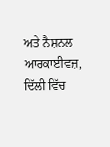ਅਤੇ ਨੈਸ਼ਨਲ ਆਰਕਾਈਵਜ਼, ਦਿੱਲੀ ਵਿੱਚ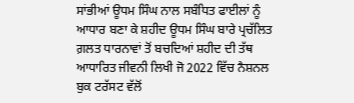ਸਾਂਭੀਆਂ ਊਧਮ ਸਿੰਘ ਨਾਲ ਸਬੰਧਿਤ ਫਾਈਲਾਂ ਨੂੰ ਆਧਾਰ ਬਣਾ ਕੇ ਸ਼ਹੀਦ ਊਧਮ ਸਿੰਘ ਬਾਰੇ ਪ੍ਰਚੱਲਿਤ ਗ਼ਲਤ ਧਾਰਨਾਵਾਂ ਤੋਂ ਬਚਦਿਆਂ ਸ਼ਹੀਦ ਦੀ ਤੱਥ ਆਧਾਰਿਤ ਜੀਵਨੀ ਲਿਖੀ ਜੋ 2022 ਵਿੱਚ ਨੈਸ਼ਨਲ ਬੁਕ ਟਰੱਸਟ ਵੱਲੋਂ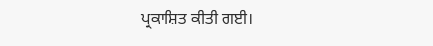ਪ੍ਰਕਾਸ਼ਿਤ ਕੀਤੀ ਗਈ।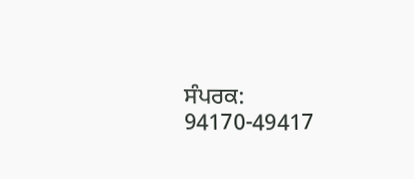ਸੰਪਰਕ: 94170-49417